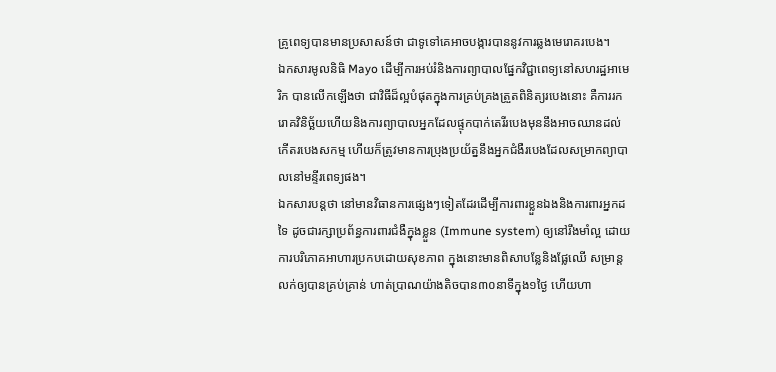គ្រូពេទ្យបានមានប្រសាសន៍ថា ជាទូទៅគេអាចបង្ការបាននូវការឆ្លងមេរោគរបេង។
ឯកសារមូលនិធិ Mayo ដើម្បីការអប់រំនិងការព្យាបាលផ្នែកវិជ្ជាពេទ្យនៅសហរដ្ឋអាមេរិក បានលើកឡើងថា ជាវិធីដ៏ល្អបំផុតក្នុងការគ្រប់គ្រងត្រួតពិនិត្យរបេងនោះ គឺការរករោគវិនិច្ឆ័យហើយនិងការព្យាបាលអ្នកដែលផ្ទុកបាក់តេរីរបេងមុននឹងអាចឈានដល់កើតរបេងសកម្ម ហើយក៏ត្រូវមានការប្រុងប្រយ័ត្ននឹងអ្នកជំងឺរបេងដែលសម្រាកព្យាបាលនៅមន្ទីរពេទ្យផង។
ឯកសារបន្តថា នៅមានវិធានការផ្សេងៗទៀតដែរដើម្បីការពារខ្លួនឯងនិងការពារអ្នកដទៃ ដូចជារក្សាប្រព័ន្ធការពារជំងឺក្នុងខ្លួន (Immune system) ឲ្យនៅរឹងមាំល្អ ដោយការបរិភោគអាហារប្រកបដោយសុខភាព ក្នុងនោះមានពិសាបន្លែនិងផ្លែឈើ សម្រាន្តលក់ឲ្យបានគ្រប់គ្រាន់ ហាត់ប្រាណយ៉ាងតិចបាន៣០នាទីក្នុង១ថ្ងៃ ហើយហា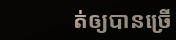ត់ឲ្យបានច្រើ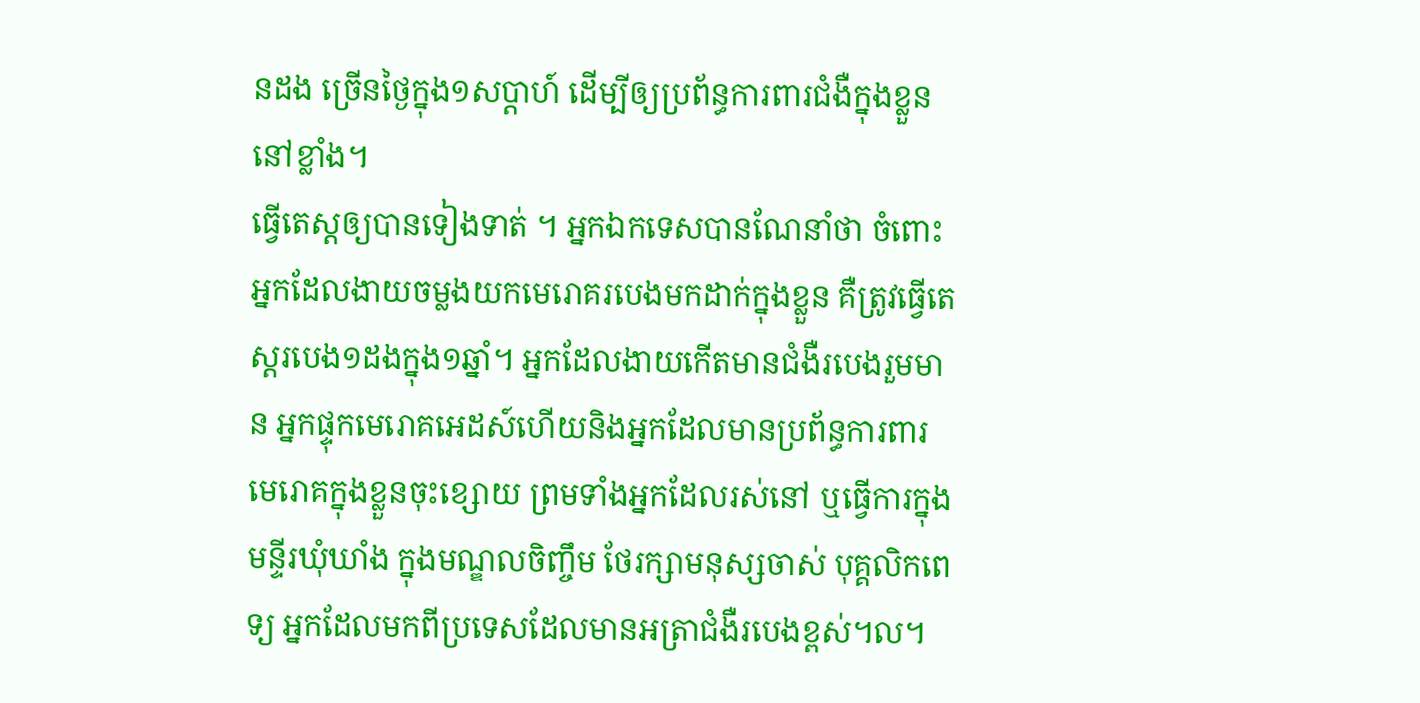នដង ច្រើនថ្ងៃក្នុង១សប្តាហ៍ ដើម្បីឲ្យប្រព័ន្ធការពារជំងឺក្នុងខ្លួននៅខ្លាំង។
ធ្វើតេស្តឲ្យបានទៀងទាត់ ។ អ្នកឯកទេសបានណែនាំថា ចំពោះអ្នកដែលងាយចម្លងយកមេរោគរបេងមកដាក់ក្នុងខ្លួន គឺត្រូវធ្វើតេស្តរបេង១ដងក្នុង១ឆ្នាំ។ អ្នកដែលងាយកើតមានជំងឺរបេងរួមមាន អ្នកផ្ទុកមេរោគអេដស៍ហើយនិងអ្នកដែលមានប្រព័ន្ធការពារមេរោគក្នុងខ្លួនចុះខ្សោយ ព្រមទាំងអ្នកដែលរស់នៅ ឬធ្វើការក្នុងមន្ទីរឃុំឃាំង ក្នុងមណ្ឌលចិញ្ចឹម ថែរក្សាមនុស្សចាស់ បុគ្គលិកពេទ្យ អ្នកដែលមកពីប្រទេសដែលមានអត្រាជំងឺរបេងខ្ពស់។ល។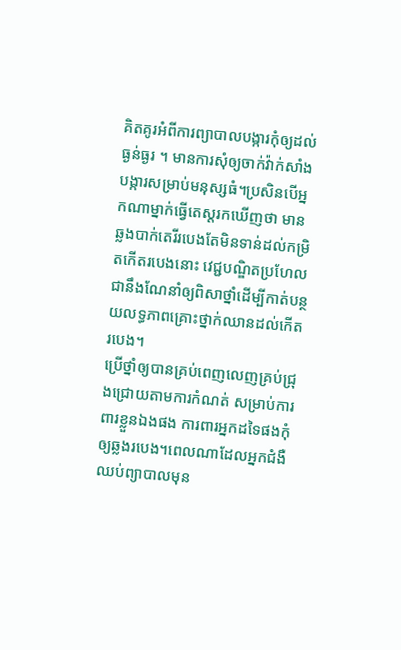គិតគូរអំពីការព្យាបាលបង្ការកុំឲ្យដល់ធ្ងន់ធ្ងរ ។ មានការសុំឲ្យចាក់វ៉ាក់សាំងបង្ការសម្រាប់មនុស្សធំ។ប្រសិនបើអ្នកណាម្នាក់ធ្វើតេស្តរកឃើញថា មានឆ្លងបាក់តេរីរបេងតែមិនទាន់ដល់កម្រិតកើតរបេងនោះ វេជ្ជបណ្ឌិតប្រហែលជានឹងណែនាំឲ្យពិសាថ្នាំដើម្បីកាត់បន្ថយលទ្ធភាពគ្រោះថ្នាក់ឈានដល់កើតរបេង។
ប្រើថ្នាំឲ្យបានគ្រប់ពេញលេញគ្រប់ជ្រុងជ្រោយតាមការកំណត់ សម្រាប់ការពារខ្លួនឯងផង ការពារអ្នកដទៃផងកុំឲ្យឆ្លងរបេង។ពេលណាដែលអ្នកជំងឺឈប់ព្យាបាលមុន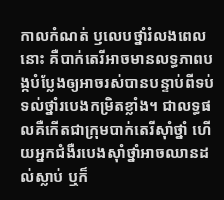កាលកំណត់ ឫលេបថ្នាំរំលងពេលនោះ គឺបាក់តេរីអាចមានលទ្ធភាពបង្កបំប្លែងឲ្យអាចរស់បានបន្ទាប់ពីទប់ទល់ថ្នាំរបេងកម្រិតខ្លាំង។ ជាលទ្ធផលគឺកើតជាក្រុមបាក់តេរីស៊ាំថ្នាំ ហើយអ្នកជំងឺរបេងស៊ាំថ្នាំអាចឈានដល់ស្លាប់ ឬក៏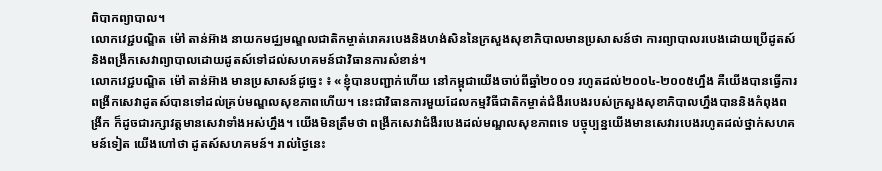ពិបាកព្យាបាល។
លោកវេជ្ជបណ្ឌិត ម៉ៅ តាន់អ៊ាង នាយកមជ្ឈមណ្ឌលជាតិកម្ចាត់រោគរបេងនិងហង់សិននៃក្រសួងសុខាភិបាលមានប្រសាសន៍ថា ការព្យាបាលរបេងដោយប្រើដូតស៍និងពង្រីកសេវាព្យាបាលដោយដូតស៍ទៅដល់សហគមន៍ជាវិធានការសំខាន់។
លោកវេជ្ជបណ្ឌិត ម៉ៅ តាន់អ៊ាង មានប្រសាសន៍ដូច្នេះ ៖ «ខ្ញុំបានបញ្ជាក់ហើយ នៅកម្ពុជាយើងចាប់ពីឆ្នាំ២០០១ រហូតដល់២០០៤-២០០៥ហ្នឹង គឺយើងបានធ្វើការពង្រីកសេវាដូតស៍បានទៅដល់គ្រប់មណ្ឌលសុខភាពហើយ។ នេះជាវិធានការមួយដែលកម្មវិធីជាតិកម្ចាត់ជំងឺរបេងរបស់ក្រសួងសុខាភិបាលហ្នឹងបាននិងកំពុងពង្រីក ក៏ដូចជារក្សាវត្តមានសេវាទាំងអស់ហ្នឹង។ យើងមិនត្រឹមថា ពង្រីកសេវាជំងឺរបេងដល់មណ្ឌលសុខភាពទេ បច្ចុប្បន្នយើងមានសេវារបេងរហូតដល់ថ្នាក់សហគមន៍ទៀត យើងហៅថា ដូតស៍សហគមន៍។ រាល់ថ្ងៃនេះ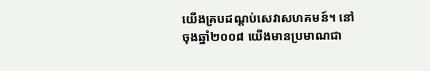យើងគ្របដណ្តប់សេវាសហគមន៍។ នៅចុងឆ្នាំ២០០៨ យើងមានប្រមាណជា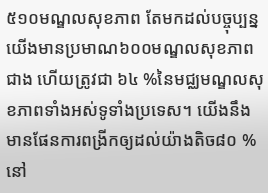៥១០មណ្ឌលសុខភាព តែមកដល់បច្ចុប្បន្នយើងមានប្រមាណ៦០០មណ្ឌលសុខភាពជាង ហើយត្រូវជា ៦៤ %នៃមជ្ឈមណ្ឌលសុខភាពទាំងអស់ទូទាំងប្រទេស។ យើងនឹងមានផែនការពង្រីកឲ្យដល់យ៉ាងតិច៨០ % នៅ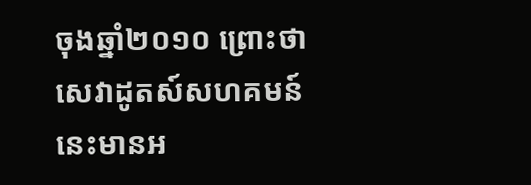ចុងឆ្នាំ២០១០ ព្រោះថា សេវាដូតស៍សហគមន៍នេះមានអ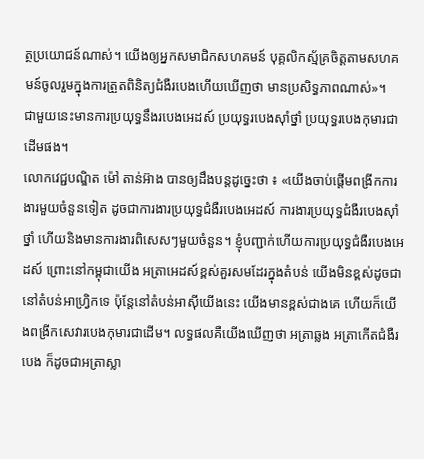ត្ថប្រយោជន៍ណាស់។ យើងឲ្យអ្នកសមាជិកសហគមន៍ បុគ្គលិកស្ម័គ្រចិត្តតាមសហគមន៍ចូលរួមក្នុងការត្រួតពិនិត្យជំងឺរបេងហើយឃើញថា មានប្រសិទ្ធភាពណាស់»។
ជាមួយនេះមានការប្រយុទ្ធនឹងរបេងអេដស៍ ប្រយុទ្ធរបេងស៊ាំថ្នាំ ប្រយុទ្ធរបេងកុមារជាដើមផង។
លោកវេជ្ជបណ្ឌិត ម៉ៅ តាន់អ៊ាង បានឲ្យដឹងបន្តដូច្នេះថា ៖ «យើងចាប់ផ្តើមពង្រីកការងារមួយចំនួនទៀត ដូចជាការងារប្រយុទ្ធជំងឺរបេងអេដស៍ ការងារប្រយុទ្ធជំងឺរបេងស៊ាំថ្នាំ ហើយនិងមានការងារពិសេសៗមួយចំនួន។ ខ្ញុំបញ្ជាក់ហើយការប្រយុទ្ធជំងឺរបេងអេដស៍ ព្រោះនៅកម្ពុជាយើង អត្រាអេដស៍ខ្ពស់គួរសមដែរក្នុងតំបន់ យើងមិនខ្ពស់ដូចជានៅតំបន់អាហ្វ្រិកទេ ប៉ុន្តែនៅតំបន់អាស៊ីយើងនេះ យើងមានខ្ពស់ជាងគេ ហើយក៏យើងពង្រីកសេវារបេងកុមារជាដើម។ លទ្ធផលគឺយើងឃើញថា អត្រាឆ្លង អត្រាកើតជំងឺរបេង ក៏ដូចជាអត្រាស្លា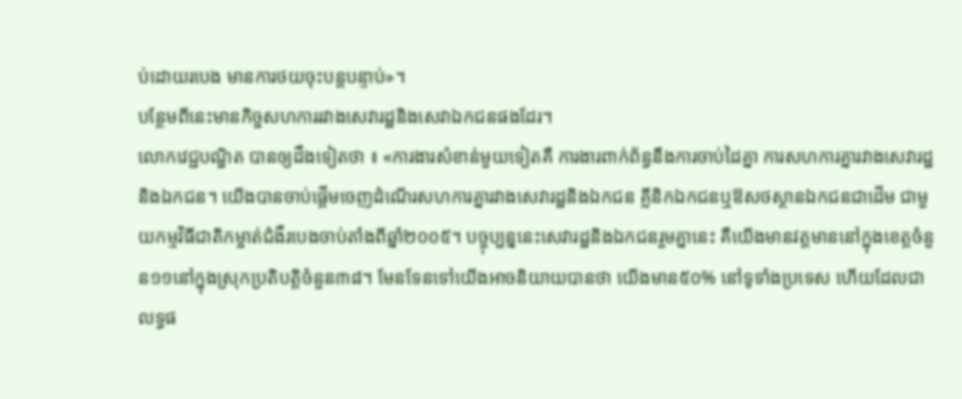ប់ដោយរបេង មានការថយចុះបន្តបន្ទាប់»។
បន្ថែមពីនេះមានកិច្ចសហការរវាងសេវារដ្ឋនិងសេវាឯកជនផងដែរ។
លោកវេជ្ជបណ្ឌិត បានឲ្យដឹងទៀតថា ៖ «ការងារសំខាន់មួយទៀតគឺ ការងារពាក់ព័ន្ធនឹងការចាប់ដៃគ្នា ការសហការគ្នារវាងសេវារដ្ឋនិងឯកជន។ យើងបានចាប់ផ្តើមចេញដំណើរសហការគ្នារវាងសេវារដ្ឋនិងឯកជន គ្លីនិកឯកជនឬឱសថស្ថានឯកជនជាដើម ជាមួយកម្មវិធីជាតិកម្ចាត់ជំងឺរបេងចាប់តាំងពីឆ្នាំ២០០៥។ បច្ចុប្បន្ននេះសេវារដ្ឋនិងឯកជនរួមគ្នានេះ គឺយើងមានវត្តមាននៅក្នុងខេត្តចំនួន១១នៅក្នុងស្រុកប្រតិបត្តិចំនួន៣៨។ មែនទែនទៅយើងអាចនិយាយបានថា យើងមាន៥០% នៅទូទាំងប្រទេស ហើយដែលជាលទ្ធផ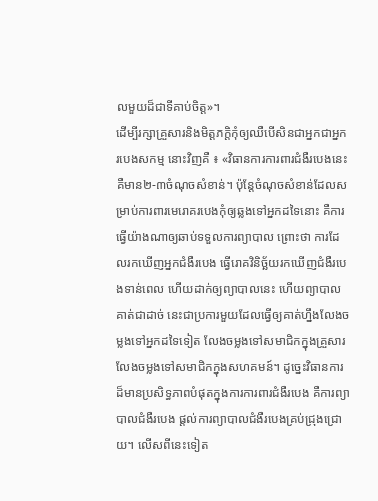លមួយដ៏ជាទីគាប់ចិត្ត»។
ដើម្បីរក្សាគ្រួសារនិងមិត្តភក្តិកុំឲ្យឈឺបើសិនជាអ្នកជាអ្នករបេងសកម្ម នោះវិញគឺ ៖ «វិធានការការពារជំងឺរបេងនេះគឺមាន២-៣ចំណុចសំខាន់។ ប៉ុន្តែចំណុចសំខាន់ដែលសម្រាប់ការពារមេរោគរបេងកុំឲ្យឆ្លងទៅអ្នកដទៃនោះ គឺការធ្វើយ៉ាងណាឲ្យឆាប់ទទួលការព្យាបាល ព្រោះថា ការដែលរកឃើញអ្នកជំងឺរបេង ធ្វើរោគវិនិច្ឆ័យរកឃើញជំងឺរបេងទាន់ពេល ហើយដាក់ឲ្យព្យាបាលនេះ ហើយព្យាបាលគាត់ជាដាច់ នេះជាប្រការមួយដែលធ្វើឲ្យគាត់ហ្នឹងលែងចម្លងទៅអ្នកដទៃទៀត លែងចម្លងទៅសមាជិកក្នុងគ្រួសារ លែងចម្លងទៅសមាជិកក្នុងសហគមន៍។ ដូច្នេះវិធានការដ៏មានប្រសិទ្ធភាពបំផុតក្នុងការការពារជំងឺរបេង គឺការព្យាបាលជំងឺរបេង ផ្តល់ការព្យាបាលជំងឺរបេងគ្រប់ជ្រុងជ្រោយ។ លើសពីនេះទៀត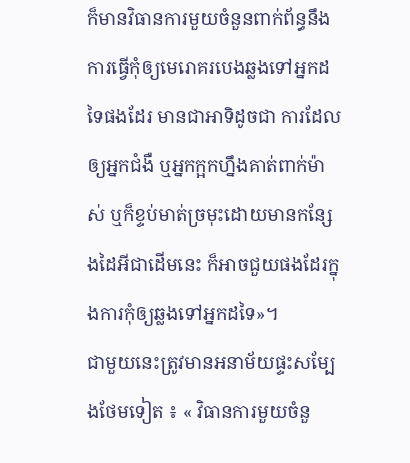ក៏មានវិធានការមួយចំនួនពាក់ព័ន្ធនឹងការធ្វើកុំឲ្យមេរោគរបេងឆ្លងទៅអ្នកដទៃផងដែរ មានជាអាទិដូចជា ការដែលឲ្យអ្នកជំងឺ ឬអ្នកក្អកហ្នឹងគាត់ពាក់ម៉ាស់ ឬក៏ខ្ទប់មាត់ច្រមុះដោយមានកន្សែងដៃអីជាដើមនេះ ក៏អាចជួយផងដែរក្នុងការកុំឲ្យឆ្លងទៅអ្នកដទៃ»។
ជាមួយនេះត្រូវមានអនាម័យផ្ទះសម្បែងថែមទៀត ៖ « វិធានការមួយចំនួ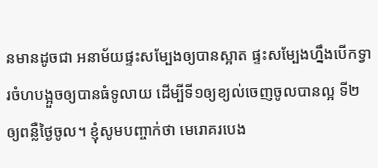នមានដូចជា អនាម័យផ្ទះសម្បែងឲ្យបានស្អាត ផ្ទះសម្បែងហ្នឹងបើកទ្វារចំហបង្អួចឲ្យបានធំទូលាយ ដើម្បីទី១ឲ្យខ្យល់ចេញចូលបានល្អ ទី២ឲ្យពន្លឺថ្ងៃចូល។ ខ្ញុំសូមបញ្ចាក់ថា មេរោគរបេង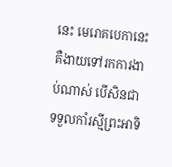នេះ មេរោគបេកានេះ គឺងាយទៅរកការងាប់ណាស់ បើសិនជាទទួលកាំរស្មីព្រះអាទិ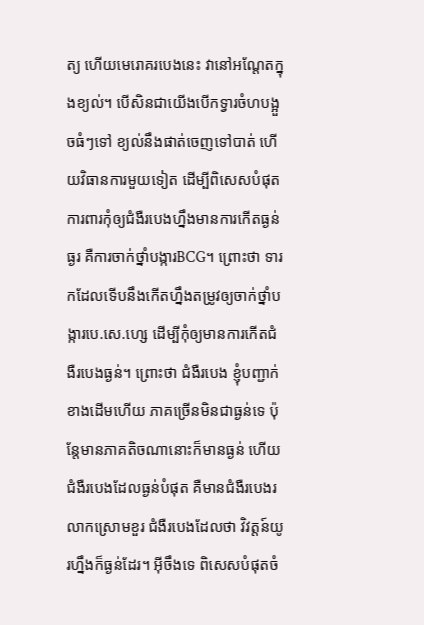ត្យ ហើយមេរោគរបេងនេះ វានៅអណ្តែតក្នុងខ្យល់។ បើសិនជាយើងបើកទ្វារចំហបង្អួចធំៗទៅ ខ្យល់នឹងផាត់ចេញទៅបាត់ ហើយវិធានការមួយទៀត ដើម្បីពិសេសបំផុតការពារកុំឲ្យជំងឺរបេងហ្នឹងមានការកើតធ្ងន់ធ្ងរ គឺការចាក់ថ្នាំបង្ការBCG។ ព្រោះថា ទារកដែលទើបនឹងកើតហ្នឹងតម្រូវឲ្យចាក់ថ្នាំបង្ការបេ.សេ.ហ្សេ ដើម្បីកុំឲ្យមានការកើតជំងឺរបេងធ្ងន់។ ព្រោះថា ជំងឺរបេង ខ្ញុំបញ្ជាក់ខាងដើមហើយ ភាគច្រើនមិនជាធ្ងន់ទេ ប៉ុន្តែមានភាគតិចណានោះក៏មានធ្ងន់ ហើយជំងឺរបេងដែលធ្ងន់បំផុត គឺមានជំងឺរបេងរលាកស្រោមខួរ ជំងឺរបេងដែលថា វិវត្តន៍យូរហ្នឹងក៏ធ្ងន់ដែរ។ អ៊ីចឹងទេ ពិសេសបំផុតចំ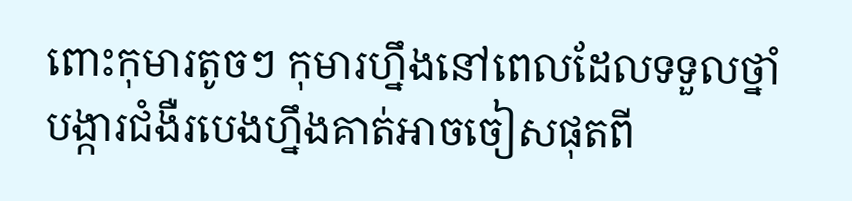ពោះកុមារតូចៗ កុមារហ្នឹងនៅពេលដែលទទួលថ្នាំបង្ការជំងឺរបេងហ្នឹងគាត់អាចចៀសផុតពី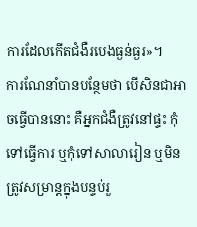ការដែលកើតជំងឺរបេងធ្ងន់ធ្ងរ»។
ការណែនាំបានបន្ថែមថា បើសិនជាអាចធ្វើបាននោះ គឺអ្នកជំងឺត្រូវនៅផ្ទះ កុំទៅធ្វើការ ឬកុំទៅសាលារៀន ឬមិនត្រូវសម្រាន្តក្នុងបន្ទប់រួ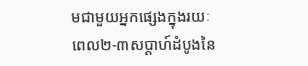មជាមួយអ្នកផ្សេងក្នុងរយៈពេល២-៣សប្តាហ៍ដំបូងនៃ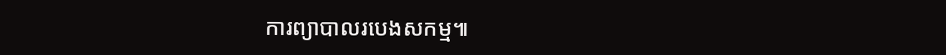ការព្យាបាលរបេងសកម្ម៕